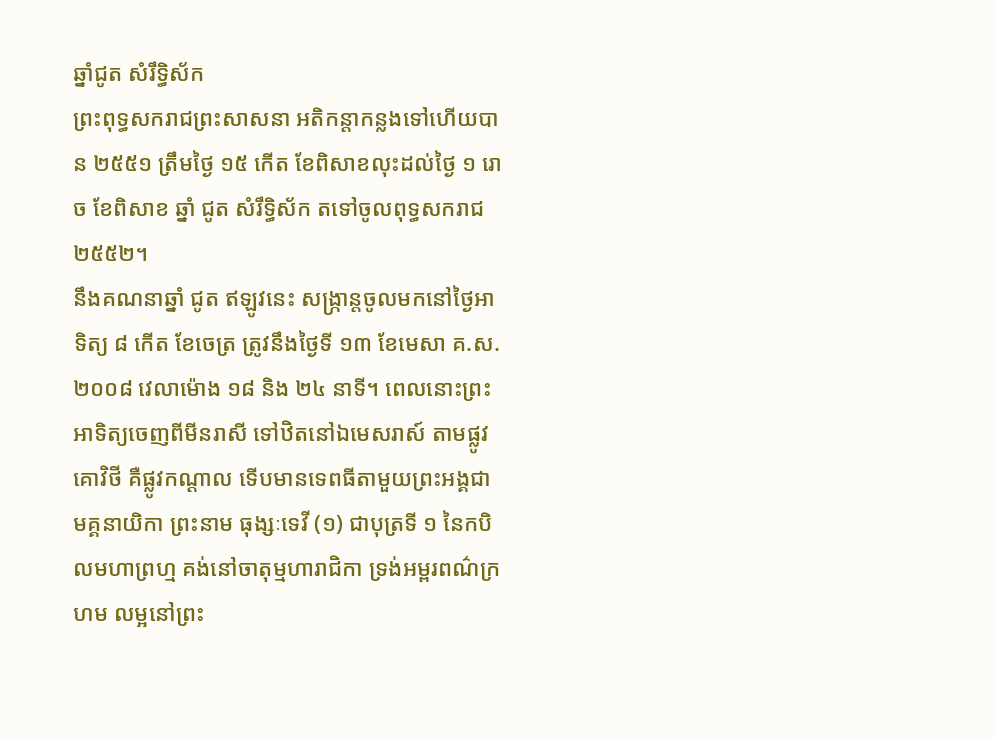ឆ្នាំជូត សំរឹទ្ធិស័ក
ព្រះពុទ្ធសករាជព្រះសាសនា អតិកន្តាកន្លងទៅហើយបាន ២៥៥១ ត្រឹមថ្ងៃ ១៥ កើត ខែពិសាខលុះដល់ថ្ងៃ ១ រោច ខែពិសាខ ឆ្នាំ ជូត សំរឹទ្ធិស័ក តទៅចូលពុទ្ធសករាជ ២៥៥២។
នឹងគណនាឆ្នាំ ជូត ឥឡូវនេះ សង្ក្រាន្តចូលមកនៅថ្ងៃអាទិត្យ ៨ កើត ខែចេត្រ ត្រូវនឹងថ្ងៃទី ១៣ ខែមេសា គ.ស. ២០០៨ វេលាម៉ោង ១៨ និង ២៤ នាទី។ ពេលនោះព្រះអាទិត្យចេញពីមីនរាសី ទៅឋិតនៅឯមេសរាស៍ តាមផ្លូវគោវិថី គឺផ្លូវកណ្ដាល ទើបមានទេពធីតាមួយព្រះអង្គជាមគ្គនាយិកា ព្រះនាម ធុង្សៈទេវី (១) ជាបុត្រទី ១ នៃកបិលមហាព្រហ្ម គង់នៅចាតុម្មហារាជិកា ទ្រង់អម្ពរពណ៌ក្រហម លម្អនៅព្រះ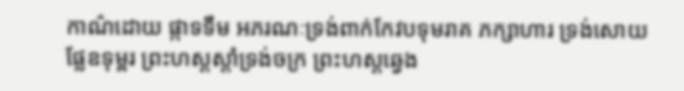កាណ៌ដោយ ផ្កាទទឹម អភរណៈទ្រង់ពាក់កែវបទុមរាគ ភក្សាហារ ទ្រង់សោយផ្លែឧទុម្ពរ ព្រះហស្តស្ដាំទ្រង់ចក្រ ព្រះហស្តឆ្វេង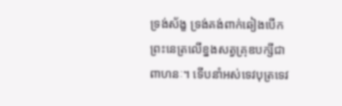ទ្រង់ស័ង្ខ ទ្រង់គង់ពាក់ឆៀងបើកព្រះនេត្រលើខ្នងសត្វគ្រុឌបក្សីជាពាហនៈ។ ទើបនាំអស់ទេវបុត្រទេវ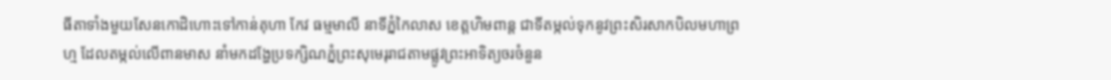ធីតាទាំងមួយសែនកោដិហោះទៅកាន់គុហា កែវ ធម្មមាលី នាទីភ្នំកៃលាស ខេត្តហិមពាន្ត ជាទីតម្កល់ទុកនូវព្រះសិរសាកបិលមហាព្រហ្ម ដែលតម្កល់លើពានមាស នាំមកដង្ហែប្រទក្សិណភ្នំព្រះសុមេរុរាជតាមផ្លូវព្រះអាទិត្យចរចំនួន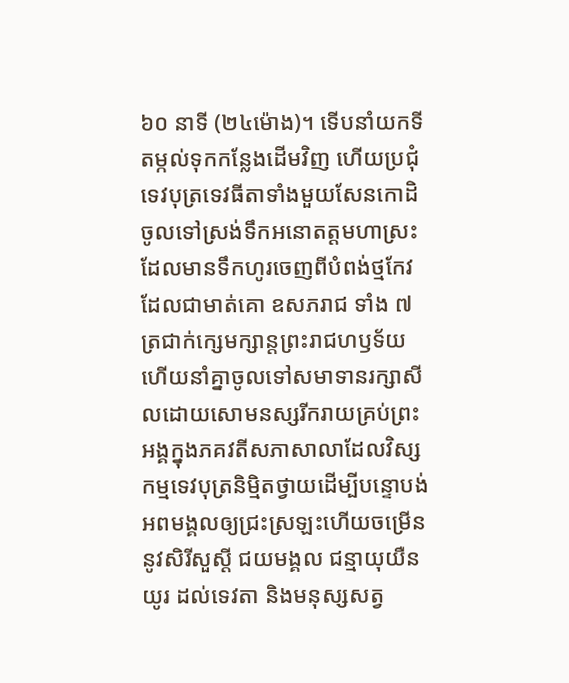៦០ នាទី (២៤ម៉ោង)។ ទើបនាំយកទីតម្កល់ទុកកន្លែងដើមវិញ ហើយប្រជុំទេវបុត្រទេវធីតាទាំងមួយសែនកោដិ ចូលទៅស្រង់ទឹកអនោតត្តមហាស្រះ ដែលមានទឹកហូរចេញពីបំពង់ថ្មកែវ ដែលជាមាត់គោ ឧសភរាជ ទាំង ៧ ត្រជាក់ក្សេមក្សាន្តព្រះរាជហឫទ័យ ហើយនាំគ្នាចូលទៅសមាទានរក្សាសីលដោយសោមនស្សរីករាយគ្រប់ព្រះអង្គក្នុងភគវតីសភាសាលាដែលវិស្សកម្មទេវបុត្រនិម្មិតថ្វាយដើម្បីបន្ទោបង់អពមង្គលឲ្យជ្រះស្រឡះហើយចម្រើននូវសិរីសួស្ដី ជយមង្គល ជន្មាយុយឺនយូរ ដល់ទេវតា និងមនុស្សសត្វ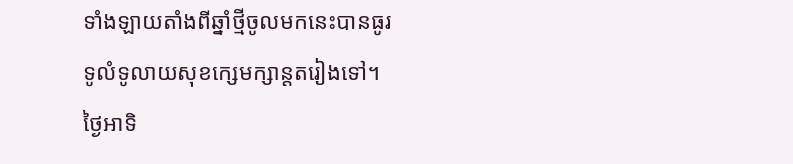ទាំងឡាយតាំងពីឆ្នាំថ្មីចូលមកនេះបានធូរទូលំទូលាយសុខក្សេមក្សាន្តតរៀងទៅ។
ថ្ងៃអាទិ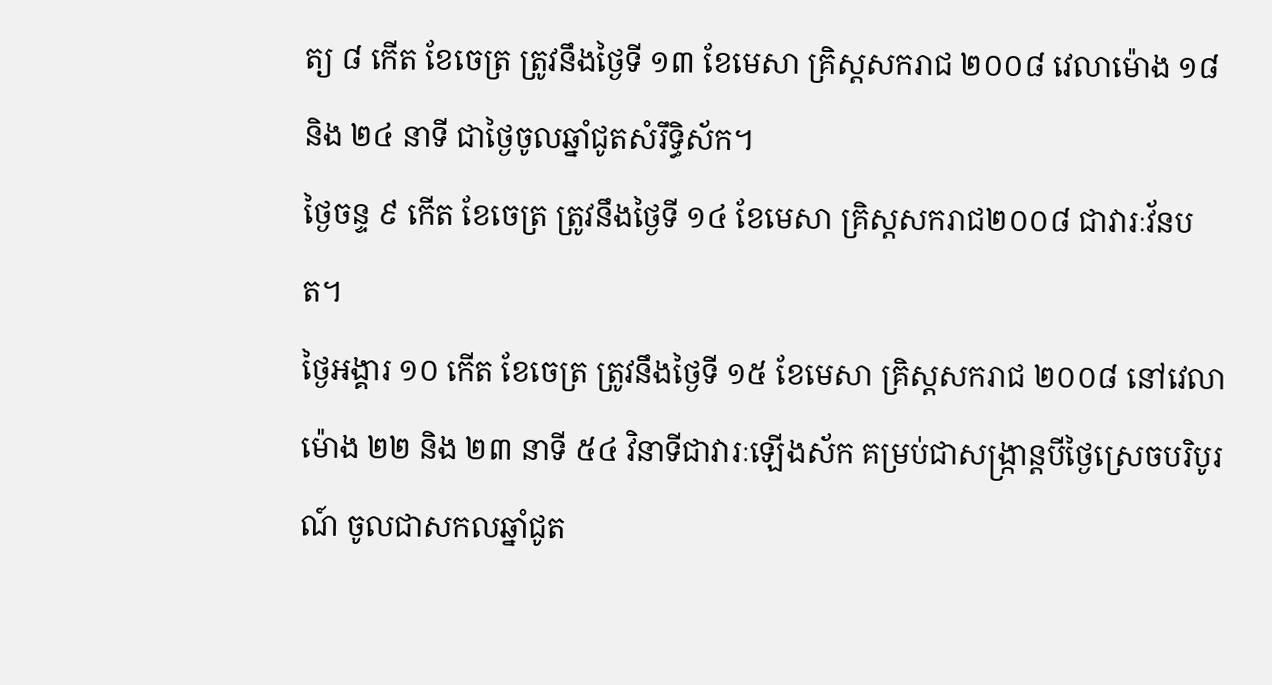ត្យ ៨ កើត ខែចេត្រ ត្រូវនឹងថ្ងៃទី ១៣ ខែមេសា គ្រិស្តសករាជ ២០០៨ វេលាម៉ោង ១៨ និង ២៤ នាទី ជាថ្ងៃចូលឆ្នាំជូតសំរឹទ្ធិស័ក។
ថ្ងៃចន្ទ ៩ កើត ខែចេត្រ ត្រូវនឹងថ្ងៃទី ១៤ ខែមេសា គ្រិស្តសករាជ២០០៨ ជាវារៈវ័នបត។
ថ្ងៃអង្គារ ១០ កើត ខែចេត្រ ត្រូវនឹងថ្ងៃទី ១៥ ខែមេសា គ្រិស្តសករាជ ២០០៨ នៅវេលាម៉ោង ២២ និង ២៣ នាទី ៥៤ វិនាទីជាវារៈឡើងស័ក គម្រប់ជាសង្ក្រាន្តបីថ្ងៃស្រេចបរិបូរណ៍ ចូលជាសកលឆ្នាំជូត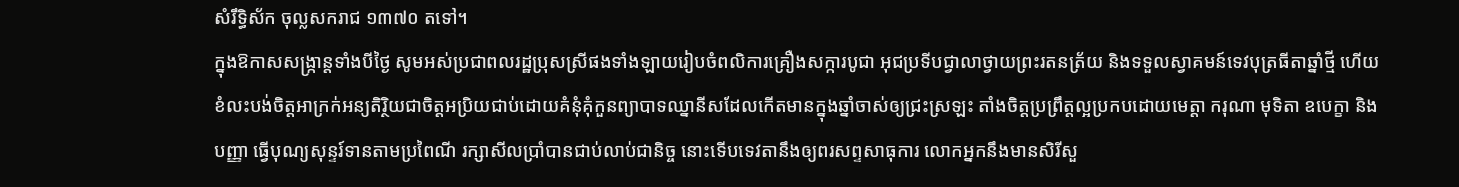សំរឹទ្ធិស័ក ចុល្លសករាជ ១៣៧០ តទៅ។
ក្នុងឱកាសសង្ក្រាន្តទាំងបីថ្ងៃ សូមអស់ប្រជាពលរដ្ឋប្រុសស្រីផងទាំងឡាយរៀបចំពលិការគ្រឿងសក្ការបូជា អុជប្រទីបជ្វាលាថ្វាយព្រះរតនត្រ័យ និងទទួលស្វាគមន៍ទេវបុត្រធីតាឆ្នាំថ្មី ហើយខំលះបង់ចិត្តអាក្រក់អន្យតិរ្ថិយជាចិត្តអប្រិយជាប់ដោយគំនុំគុំកួនព្យាបាទឈ្នានីសដែលកើតមានក្នុងឆ្នាំចាស់ឲ្យជ្រះស្រឡះ តាំងចិត្តប្រព្រឹត្តល្អប្រកបដោយមេត្តា ករុណា មុទិតា ឧបេក្ខា និងបញ្ញា ធ្វើបុណ្យសុន្ទរ៍ទានតាមប្រពៃណី រក្សាសីលប្រាំបានជាប់លាប់ជានិច្ច នោះទើបទេវតានឹងឲ្យពរសព្ទសាធុការ លោកអ្នកនឹងមានសិរីសួ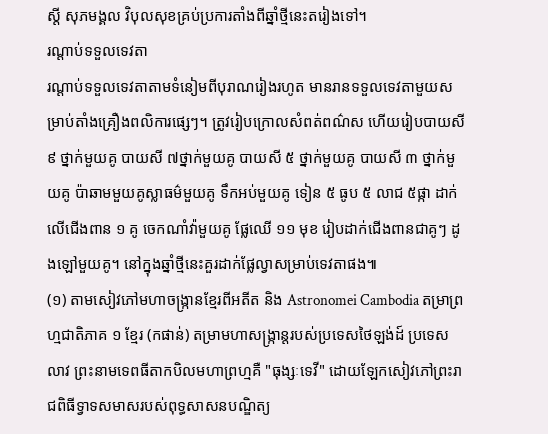ស្ដី សុភមង្គល វិបុលសុខគ្រប់ប្រការតាំងពីឆ្នាំថ្មីនេះតរៀងទៅ។
រណ្ដាប់ទទួលទេវតា
រណ្ដាប់ទទួលទេវតាតាមទំនៀមពីបុរាណរៀងរហូត មានរានទទួលទេវតាមួយសម្រាប់តាំងគ្រឿងពលិការផ្សេៗ។ ត្រូវរៀបក្រោលសំពត់ពណ៌ស ហើយរៀបបាយសី ៩ ថ្នាក់មួយគូ បាយសី ៧ថ្នាក់មួយគូ បាយសី ៥ ថ្នាក់មួយគូ បាយសី ៣ ថ្នាក់មួយគូ ប៉ាឆាមមួយគូស្លាធម៌មួយគូ ទឹកអប់មួយគូ ទៀន ៥ ធូប ៥ លាជ ៥ផ្កា ដាក់លើជើងពាន ១ គូ ចេកណាំវ៉ាមួយគូ ផ្លែឈើ ១១ មុខ រៀបដាក់ជើងពានជាគូៗ ដូងឡៅមួយគូ។ នៅក្នុងឆ្នាំថ្មីនេះគួរដាក់ផ្លែល្វាសម្រាប់ទេវតាផង៕
(១) តាមសៀវភៅមហាចង្ក្រានខ្មែរពីអតីត និង Astronomei Cambodia តម្រាព្រហ្មជាតិភាគ ១ ខ្មែរ (កផាន់) តម្រាមហាសង្ក្រាន្តរបស់ប្រទេសថៃឡង់ដ៍ ប្រទេសលាវ ព្រះនាមទេពធីតាកបិលមហាព្រហ្មគឺ "ធុង្សៈទេវី" ដោយឡែកសៀវភៅព្រះរាជពិធីទ្វាទសមាសរបស់ពុទ្ធសាសនបណ្ឌិត្យ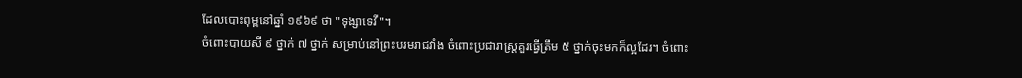ដែលបោះពុម្ពនៅឆ្នាំ ១៩៦៩ ថា "ទុង្សាទេវី"។
ចំពោះបាយសី ៩ ថ្នាក់ ៧ ថ្នាក់ សម្រាប់នៅព្រះបរមរាជវាំង ចំពោះប្រជារាស្ត្រគួរធ្វើត្រឹម ៥ ថ្នាក់ចុះមកក៏ល្អដែរ។ ចំពោះ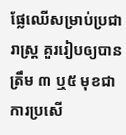ផ្លែឈើសម្រាប់ប្រជារាស្ត្រ គួររៀបឲ្យបានត្រឹម ៣ ឬ៥ មុខជាការប្រសើ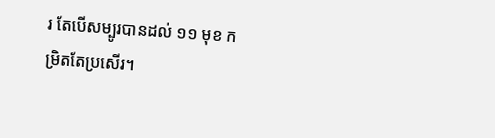រ តែបើសម្បូរបានដល់ ១១ មុខ កម្រិតតែប្រសើរ។